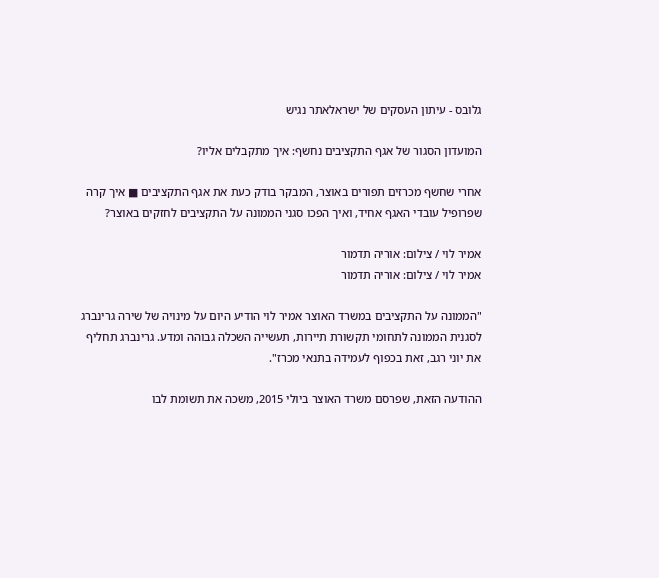גלובס - עיתון העסקים של ישראלאתר נגיש

המועדון הסגור של אגף התקציבים נחשף: איך מתקבלים אליו?

אחרי שחשף מכרזים תפורים באוצר, המבקר בודק כעת את אגף התקציבים ■ איך קרה שפרופיל עובדי האגף אחיד, ואיך הפכו סגני הממונה על התקציבים לחזקים באוצר?

אמיר לוי / צילום: אוריה תדמור
אמיר לוי / צילום: אוריה תדמור

"הממונה על התקציבים במשרד האוצר אמיר לוי הודיע היום על מינויה של שירה גרינברג לסגנית הממונה לתחומי תקשורת תיירות, תעשייה השכלה גבוהה ומדע. גרינברג תחליף את יוני רגב, זאת בכפוף לעמידה בתנאי מכרז".

ההודעה הזאת, שפרסם משרד האוצר ביולי 2015, משכה את תשומת לבו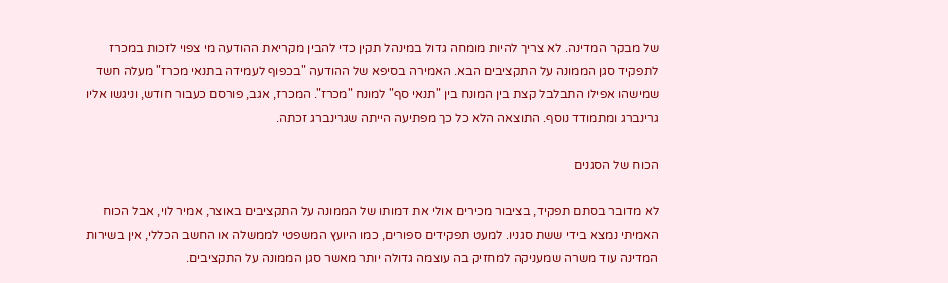של מבקר המדינה. לא צריך להיות מומחה גדול במינהל תקין כדי להבין מקריאת ההודעה מי צפוי לזכות במכרז לתפקיד סגן הממונה על התקציבים הבא. האמירה בסיפא של ההודעה "בכפוף לעמידה בתנאי מכרז" מעלה חשד שמישהו אפילו התבלבל קצת בין המונח בין "תנאי סף" למונח "מכרז". המכרז, אגב, פורסם כעבור חודש, וניגשו אליו גרינברג ומתמודד נוסף. התוצאה הלא כל כך מפתיעה הייתה שגרינברג זכתה.

הכוח של הסגנים

לא מדובר בסתם תפקיד, בציבור מכירים אולי את דמותו של הממונה על התקציבים באוצר, אמיר לוי, אבל הכוח האמיתי נמצא בידי ששת סגניו. למעט תפקידים ספורים, כמו היועץ המשפטי לממשלה או החשב הכללי, אין בשירות המדינה עוד משרה שמעניקה למחזיק בה עוצמה גדולה יותר מאשר סגן הממונה על התקציבים.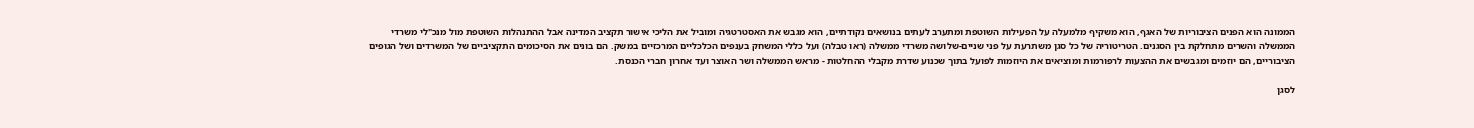הממונה הוא הפנים הציבוריות של האגף, הוא משקיף מלמעלה על הפעילות השוטפת ומתערב לעתים בנושאים נקודתיים, הוא מגבש את האסטרטגיה ומוביל את הליכי אישור תקציב המדינה אבל ההתנהלות השוטפת מול מנכ"לי משרדי הממשלה והשרים מתחלקת בין הסגנים. הטריטוריה של כל סגן משתרעת על פני שניים-שלושה משרדי ממשלה (ראו טבלה) ועל כללי המשחק בענפים הכלכליים המרכזיים במשק. הם בונים את הסיכומים התקציביים של המשרדים ושל הגופים הציבוריים, הם יוזמים ומגבשים את ההצעות לרפורמות ומוציאים את היוזמות לפועל בתוך שכנוע שדרת מקבלי ההחלטות - מראש הממשלה ושר האוצר ועד אחרון חברי הכנסת.

לסגן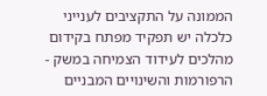הממונה על התקציבים לענייני כלכלה יש תפקיד מפתח בקידום מהלכים לעידוד הצמיחה במשק - הרפורמות והשינויים המבניים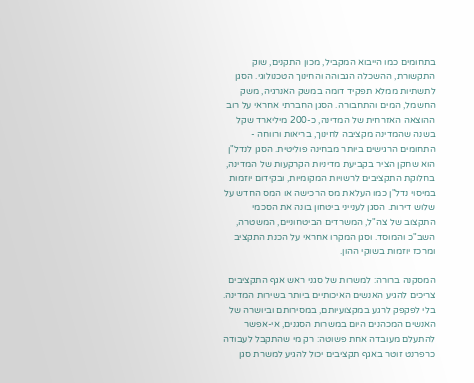בתחומים כמו הייבוא המקביל, מכון התקנים, שוק התקשורת, ההשכלה הגבוהה והחינוך הטכנולוגי. הסגן לתשתיות ממלא תפקיד דומה במשק האנרגיה, משק החשמל, המים והתחבורה. הסגן החברתי אחראי על רוב ההוצאה האזרחית של המדינה, כ-200 מיליארד שקל בשנה שהמדינה מקציבה לחינוך, בריאות ורווחה - התחומים הרגישים ביותר מבחינה פוליטית. הסגן לנדל"ן הוא שחקן הציר בקביעת מדיניות הקרקעות של המדינה, בחלוקת התקציבים לרשויות המקומיות, ובקידום יוזמות במיסוי נדל"ן כמו העלאת מס הרכישה או המס החדש על שלוש דירות. הסגן לענייני ביטחון בונה את הסכמי התקצוב של צה"ל, המשרדים הביטחוניים, המשטרה, השב"כ והמוסד. וסגן המקרו אחראי על הכנת התקציב ומרכז יוזמות בשוקי ההון.

המסקנה ברורה: למשרות של סגני ראש אגף התקציבים צריכים להגיע האנשים האיכותיים ביותר בשירות המדינה. בלי לפקפק לרגע במקצועיותם, במסירותם וביושרה של האנשים המכהנים היום במשרות הסגנים, אי-אפשר להתעלם מעובדה אחת פשוטה: רק מי שהתקבל לעבודה כרפרנט זוטר באגף תקציבים יכול להגיע למשרת סגן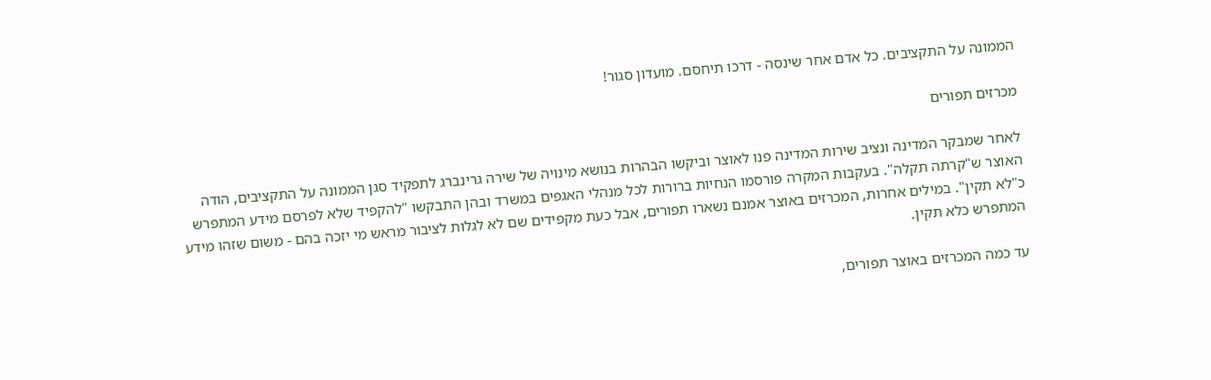הממונה על התקציבים. כל אדם אחר שינסה - דרכו תיחסם. מועדון סגור!

מכרזים תפורים

לאחר שמבקר המדינה ונציב שירות המדינה פנו לאוצר וביקשו הבהרות בנושא מינויה של שירה גרינברג לתפקיד סגן הממונה על התקציבים, הודה האוצר ש"קרתה תקלה". בעקבות המקרה פורסמו הנחיות ברורות לכל מנהלי האגפים במשרד ובהן התבקשו "להקפיד שלא לפרסם מידע המתפרש כ"לא תקין". במילים אחרות, המכרזים באוצר אמנם נשארו תפורים, אבל כעת מקפידים שם לא לגלות לציבור מראש מי יזכה בהם - משום שזהו מידע המתפרש כלא תקין.

עד כמה המכרזים באוצר תפורים,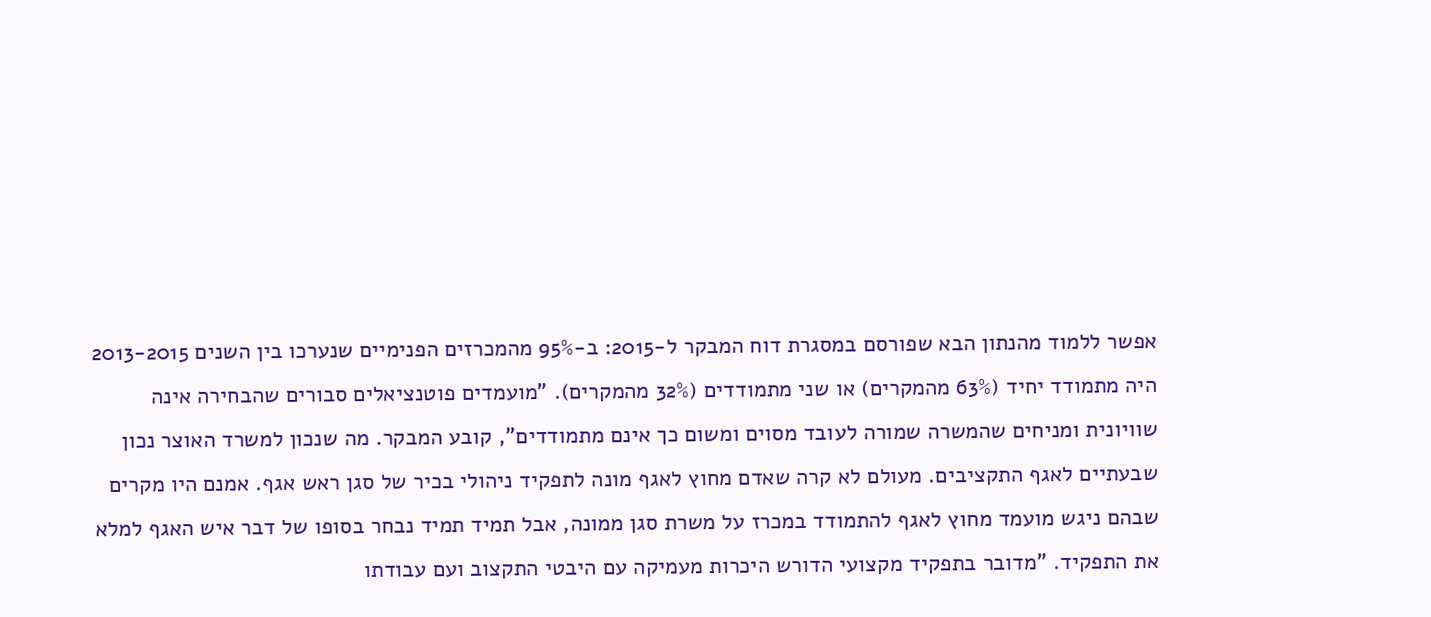אפשר ללמוד מהנתון הבא שפורסם במסגרת דוח המבקר ל-2015: ב-95% מהמכרזים הפנימיים שנערכו בין השנים 2013-2015 היה מתמודד יחיד (63% מהמקרים) או שני מתמודדים (32% מהמקרים). "מועמדים פוטנציאלים סבורים שהבחירה אינה שוויונית ומניחים שהמשרה שמורה לעובד מסוים ומשום כך אינם מתמודדים", קובע המבקר. מה שנכון למשרד האוצר נכון שבעתיים לאגף התקציבים. מעולם לא קרה שאדם מחוץ לאגף מונה לתפקיד ניהולי בכיר של סגן ראש אגף. אמנם היו מקרים שבהם ניגש מועמד מחוץ לאגף להתמודד במכרז על משרת סגן ממונה, אבל תמיד תמיד נבחר בסופו של דבר איש האגף למלא את התפקיד. "מדובר בתפקיד מקצועי הדורש היכרות מעמיקה עם היבטי התקצוב ועם עבודתו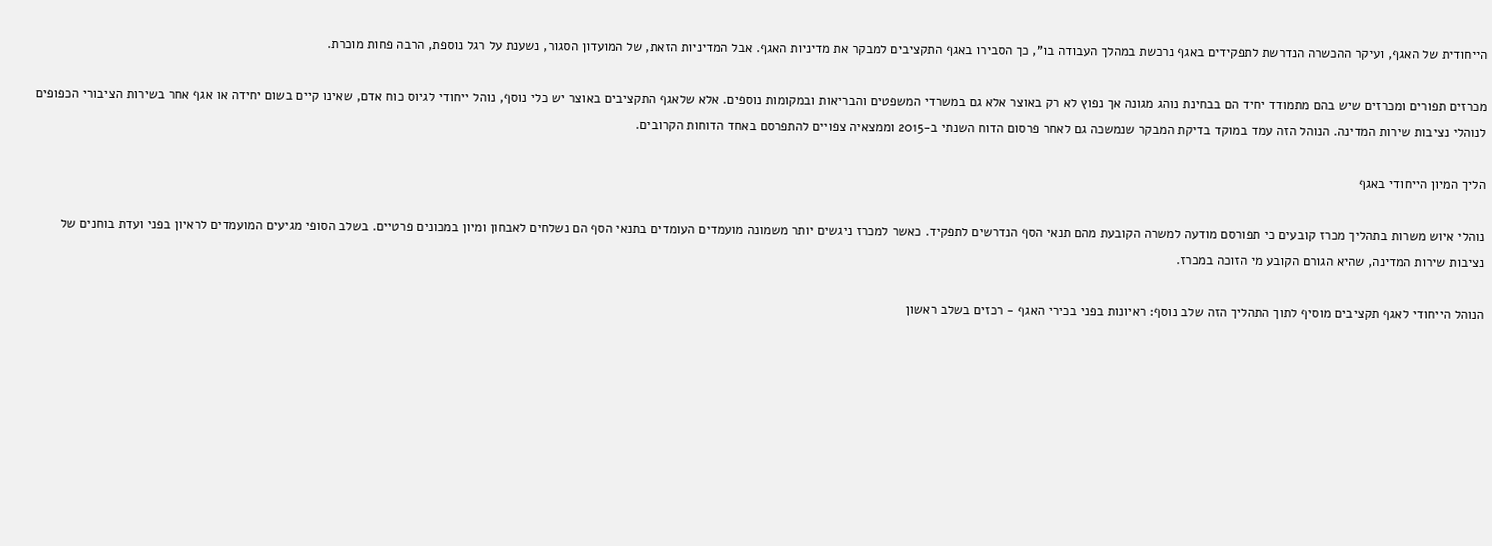הייחודית של האגף, ועיקר ההכשרה הנדרשת לתפקידים באגף נרכשת במהלך העבודה בו", כך הסבירו באגף התקציבים למבקר את מדיניות האגף. אבל המדיניות הזאת, של המועדון הסגור, נשענת על רגל נוספת, הרבה פחות מוכרת.

מכרזים תפורים ומכרזים שיש בהם מתמודד יחיד הם בבחינת נוהג מגונה אך נפוץ לא רק באוצר אלא גם במשרדי המשפטים והבריאות ובמקומות נוספים. אלא שלאגף התקציבים באוצר יש כלי נוסף, נוהל ייחודי לגיוס כוח אדם, שאינו קיים בשום יחידה או אגף אחר בשירות הציבורי הכפופים לנוהלי נציבות שירות המדינה. הנוהל הזה עמד במוקד בדיקת המבקר שנמשכה גם לאחר פרסום הדוח השנתי ב-2015 וממצאיה צפויים להתפרסם באחד הדוחות הקרובים.

הליך המיון הייחודי באגף

נוהלי איוש משרות בתהליך מכרז קובעים כי תפורסם מודעה למשרה הקובעת מהם תנאי הסף הנדרשים לתפקיד. כאשר למכרז ניגשים יותר משמונה מועמדים העומדים בתנאי הסף הם נשלחים לאבחון ומיון במכונים פרטיים. בשלב הסופי מגיעים המועמדים לראיון בפני ועדת בוחנים של נציבות שירות המדינה, שהיא הגורם הקובע מי הזוכה במכרז.

הנוהל הייחודי לאגף תקציבים מוסיף לתוך התהליך הזה שלב נוסף: ראיונות בפני בכירי האגף - רכזים בשלב ראשון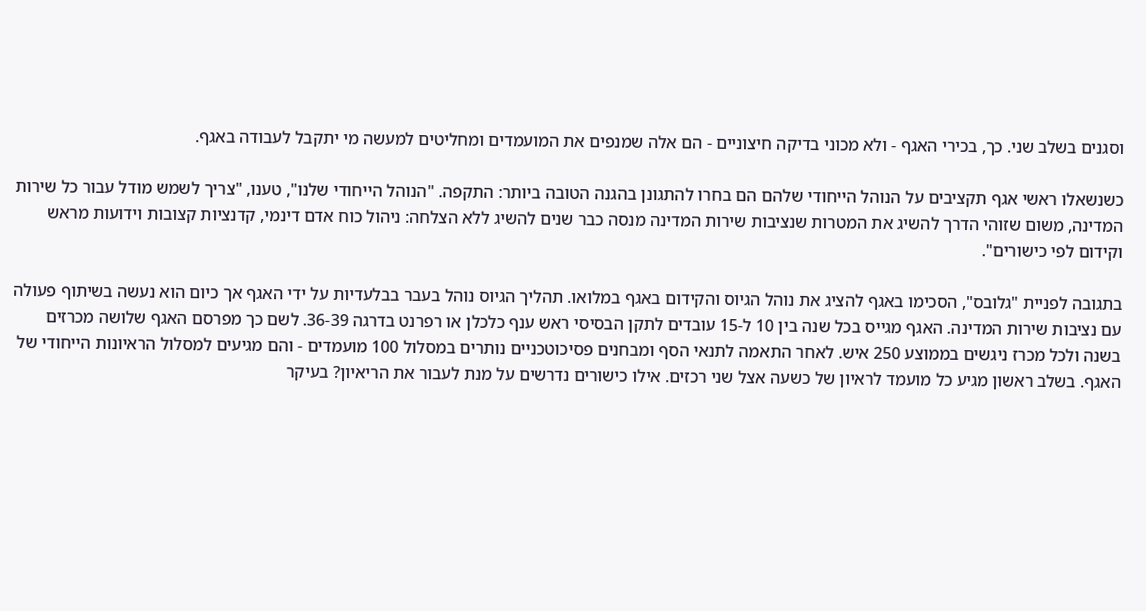וסגנים בשלב שני. כך, בכירי האגף - ולא מכוני בדיקה חיצוניים - הם אלה שמנפים את המועמדים ומחליטים למעשה מי יתקבל לעבודה באגף.

כשנשאלו ראשי אגף תקציבים על הנוהל הייחודי שלהם הם בחרו להתגונן בהגנה הטובה ביותר: התקפה. "הנוהל הייחודי שלנו", טענו, "צריך לשמש מודל עבור כל שירות המדינה, משום שזוהי הדרך להשיג את המטרות שנציבות שירות המדינה מנסה כבר שנים להשיג ללא הצלחה: ניהול כוח אדם דינמי, קדנציות קצובות וידועות מראש וקידום לפי כישורים".

בתגובה לפניית "גלובס", הסכימו באגף להציג את נוהל הגיוס והקידום באגף במלואו. תהליך הגיוס נוהל בעבר בבלעדיות על ידי האגף אך כיום הוא נעשה בשיתוף פעולה עם נציבות שירות המדינה. האגף מגייס בכל שנה בין 10 ל-15 עובדים לתקן הבסיסי ראש ענף כלכלן או רפרנט בדרגה 36-39. לשם כך מפרסם האגף שלושה מכרזים בשנה ולכל מכרז ניגשים בממוצע 250 איש. לאחר התאמה לתנאי הסף ומבחנים פסיכוטכניים נותרים במסלול 100 מועמדים - והם מגיעים למסלול הראיונות הייחודי של האגף. בשלב ראשון מגיע כל מועמד לראיון של כשעה אצל שני רכזים. אילו כישורים נדרשים על מנת לעבור את הריאיון? בעיקר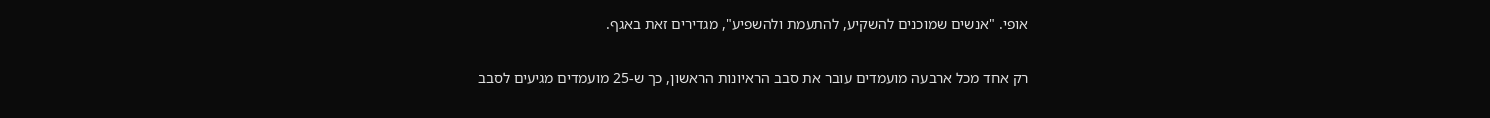אופי. "אנשים שמוכנים להשקיע, להתעמת ולהשפיע", מגדירים זאת באגף.

רק אחד מכל ארבעה מועמדים עובר את סבב הראיונות הראשון, כך ש-25 מועמדים מגיעים לסבב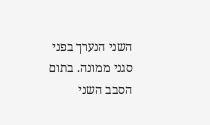השני הנערך בפני סגני ממונה. בתום הסבב השני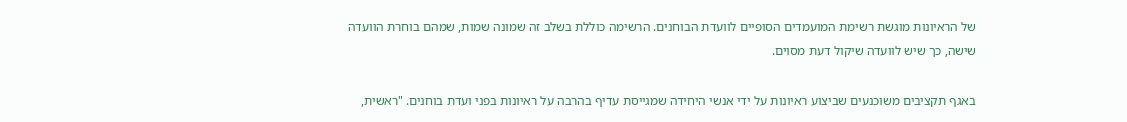של הראיונות מוגשת רשימת המועמדים הסופיים לוועדת הבוחנים. הרשימה כוללת בשלב זה שמונה שמות, שמהם בוחרת הוועדה שישה, כך שיש לוועדה שיקול דעת מסוים.

באגף תקציבים משוכנעים שביצוע ראיונות על ידי אנשי היחידה שמגייסת עדיף בהרבה על ראיונות בפני ועדת בוחנים. "ראשית,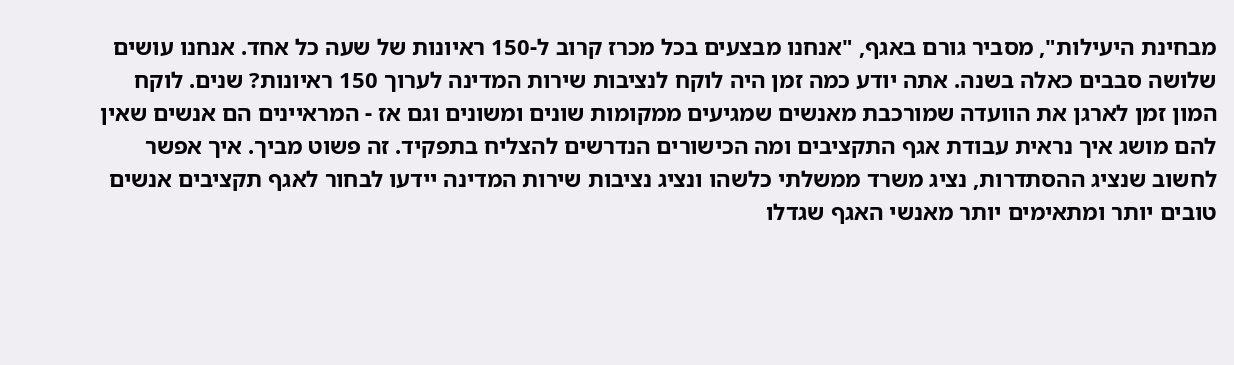מבחינת היעילות", מסביר גורם באגף, "אנחנו מבצעים בכל מכרז קרוב ל-150 ראיונות של שעה כל אחד. אנחנו עושים שלושה סבבים כאלה בשנה. אתה יודע כמה זמן היה לוקח לנציבות שירות המדינה לערוך 150 ראיונות? שנים. לוקח המון זמן לארגן את הוועדה שמורכבת מאנשים שמגיעים ממקומות שונים ומשונים וגם אז - המראיינים הם אנשים שאין להם מושג איך נראית עבודת אגף התקציבים ומה הכישורים הנדרשים להצליח בתפקיד. זה פשוט מביך. איך אפשר לחשוב שנציג ההסתדרות, נציג משרד ממשלתי כלשהו ונציג נציבות שירות המדינה יידעו לבחור לאגף תקציבים אנשים טובים יותר ומתאימים יותר מאנשי האגף שגדלו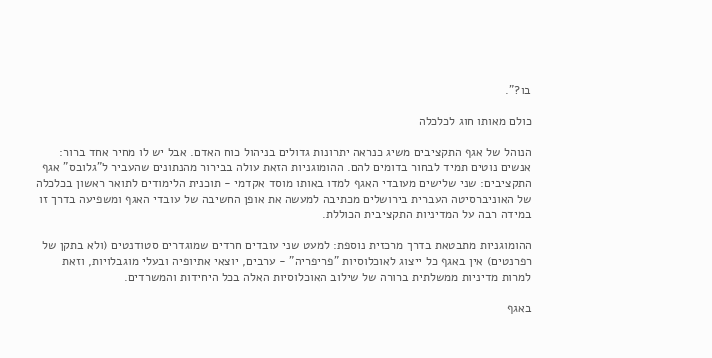בו?".

כולם מאותו חוג לכלכלה

הנוהל של אגף התקציבים משיג כנראה יתרונות גדולים בניהול כוח האדם. אבל יש לו מחיר אחד ברור: אנשים נוטים תמיד לבחור בדומים להם. ההומוגניות הזאת עולה בבירור מהנתונים שהעביר ל"גלובס" אגף התקציבים: שני שלישים מעובדי האגף למדו באותו מוסד אקדמי - תוכנית הלימודים לתואר ראשון בכלכלה של האוניברסיטה העברית בירושלים מכתיבה למעשה את אופן החשיבה של עובדי האגף ומשפיעה בדרך זו במידה רבה על המדיניות התקציבית הכוללת.

ההומוגניות מתבטאת בדרך מרכזית נוספת: למעט שני עובדים חרדים שמוגדרים סטודנטים (ולא בתקן של רפרנטים) אין באגף כל ייצוג לאוכלוסיות "פריפריה" - ערבים, יוצאי אתיופיה ובעלי מוגבלויות, וזאת למרות מדיניות ממשלתית ברורה של שילוב האוכלוסיות האלה בכל היחידות והמשרדים.

באגף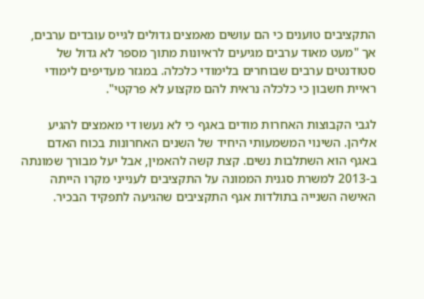התקציבים טוענים כי הם עושים מאמצים גדולים לגייס עובדים ערבים, אך "מעט מאוד ערבים מגיעים לראיונות מתוך מספר לא גדול של סטודנטים ערבים שבוחרים בלימודי כלכלה. במגזר מעדיפים לימודי ראיית חשבון כי כלכלה נראית להם מקצוע לא פרקטי".

לגבי הקבוצות האחרות מודים באגף כי לא נעשו די מאמצים להגיע אליהן. השינוי המשמעותי היחיד של השנים האחרונות בכוח האדם באגף הוא השתלבות נשים. קצת קשה להאמין, אבל יעל מבורך שמונתה ב-2013 למשרת סגנית הממונה על התקציבים לענייני מקרו הייתה האישה השנייה בתולדות אגף התקציבים שהגיעה לתפקיד הבכיר.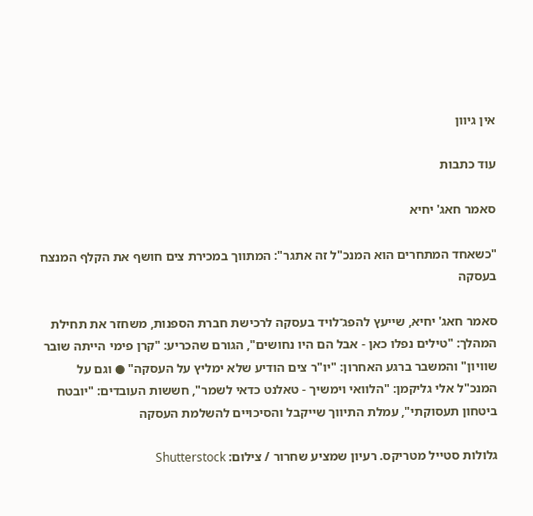אין גיוון

עוד כתבות

סאמר חאג' יחיא

"כשאחד המתחרים הוא המנכ"ל זה אתגר": המתווך במכירת צים חושף את הקלף המנצח בעסקה

סאמר חאג' יחיא, שייעץ להפג־לויד בעסקה לרכישת חברת הספנות, משחזר את תחילת המהלך: "טילים נפלו כאן - אבל הם היו נחושים", הגורם שהכריע: "קרן פימי הייתה שובר שוויון" והמשבר ברגע האחרון: "יו"ר צים הודיע שלא ימליץ על העסקה" ● וגם על המנכ"ל אלי גליקמן: "הלוואי וימשיך - טאלנט כדאי לשמר", חששות העובדים: "יובטח ביטחון תעסוקתי", עמלת התיווך שייקבל והסיכויים להשלמת העסקה

גלולות סטייל מטריקס. רעיון שמציע שחרור / צילום: Shutterstock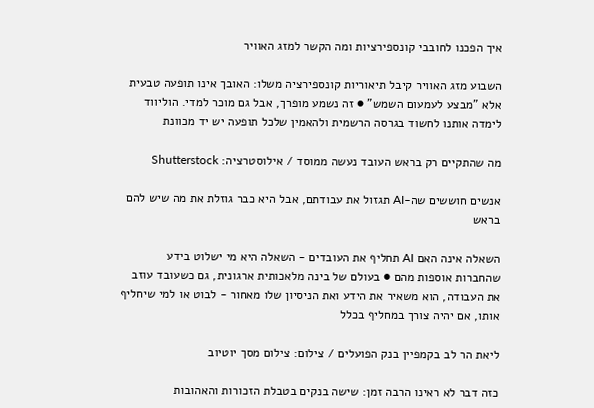איך הפכנו לחובבי קונספירציות ומה הקשר למזג האוויר

השבוע מזג האוויר קיבל תיאוריות קונספירציה משלו: האובך אינו תופעה טבעית אלא "מבצע לעמעום השמש" ● זה נשמע מופרך, אבל גם מוכר למדי. הוליווד לימדה אותנו לחשוד בגרסה הרשמית ולהאמין שלכל תופעה יש יד מכוונת

מה שהתקיים רק בראש העובד נעשה ממוסד / אילוסטרציה: Shutterstock

אנשים חוששים שה-AI תגזול את עבודתם, אבל היא כבר גוזלת את מה שיש להם בראש

השאלה אינה האם AI תחליף את העובדים - השאלה היא מי ישלוט בידע שהחברות אוספות מהם ● בעולם של בינה מלאכותית ארגונית, גם כשעובד עוזב את העבודה, הוא משאיר את הידע ואת הניסיון שלו מאחור - לבוט או למי שיחליף אותו, אם יהיה צורך במחליף בכלל

ליאת הר לב בקמפיין בנק הפועלים / צילום: צילום מסך יוטיוב

כזה דבר לא ראינו הרבה זמן: שישה בנקים בטבלת הזכורות והאהובות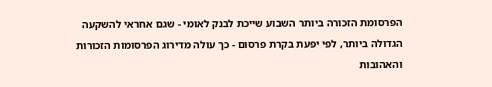הפרסומת הזכורה ביותר השבוע שייכת לבנק לאומי - שגם אחראי להשקעה הגדולה ביותר, לפי יפעת בקרת פרסום - כך עולה מדירוג הפרסומות הזכורות והאהובות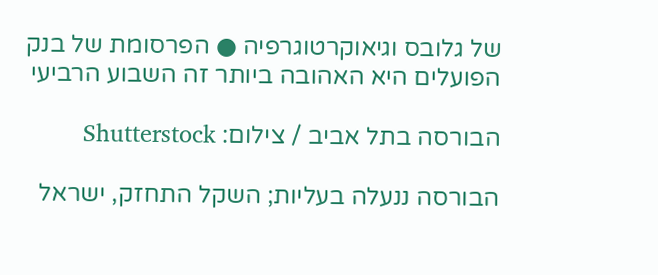של גלובס וגיאוקרטוגרפיה ● הפרסומת של בנק הפועלים היא האהובה ביותר זה השבוע הרביעי

הבורסה בתל אביב / צילום: Shutterstock

הבורסה ננעלה בעליות; השקל התחזק, ישראל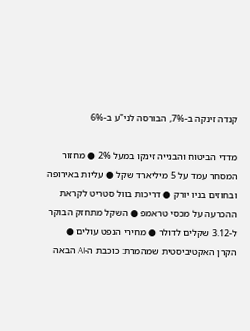קנדה זינקה ב-7%, הבורסה לני"ע ב-6%

מדדי הביטוח והבנייה זינקו במעל 2% ● מחזור המסחר עמד על 5 מיליארד שקל ● עליות באירופה ובחוזים בניו יורק ● דריכות בוול סטריט לקראת ההכרעה על מכסי טראמפ ● השקל מתחזק הבוקר ל-3.12 שקלים לדולר ● מחירי הנפט עולים ● הקרן האקטיביסטית שמהמרת: כוכבת ה-AI הבאה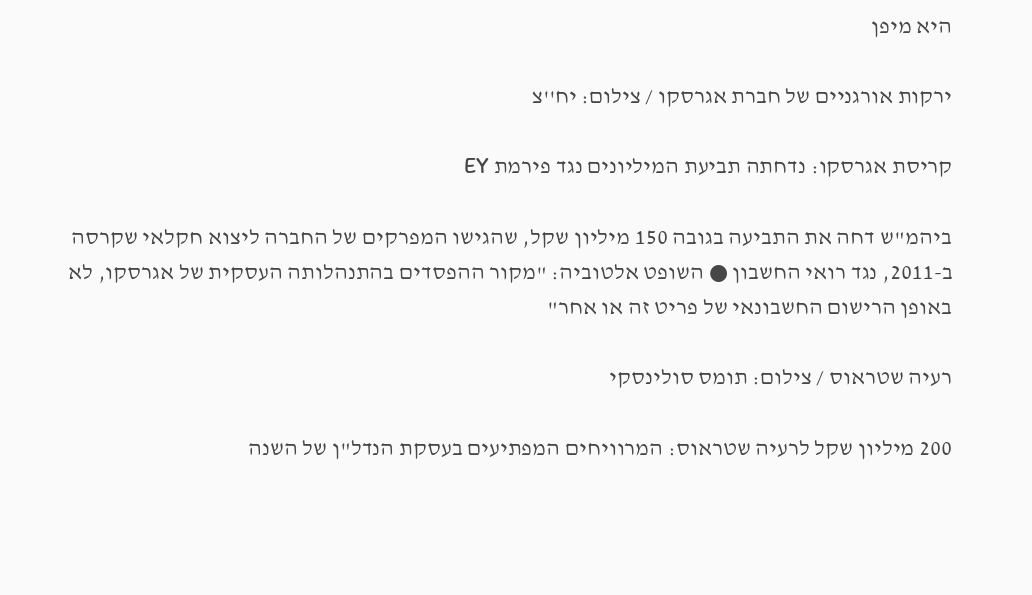היא מיפן

ירקות אורגניים של חברת אגרסקו / צילום: יח''צ

קריסת אגרסקו: נדחתה תביעת המיליונים נגד פירמת EY

ביהמ"ש דחה את התביעה בגובה 150 מיליון שקל, שהגישו המפרקים של החברה ליצוא חקלאי שקרסה ב-2011, נגד רואי החשבון ● השופט אלטוביה: "מקור ההפסדים בהתנהלותה העסקית של אגרסקו, לא באופן הרישום החשבונאי של פריט זה או אחר"

רעיה שטראוס / צילום: תומס סולינסקי

200 מיליון שקל לרעיה שטראוס: המרוויחים המפתיעים בעסקת הנדל"ן של השנה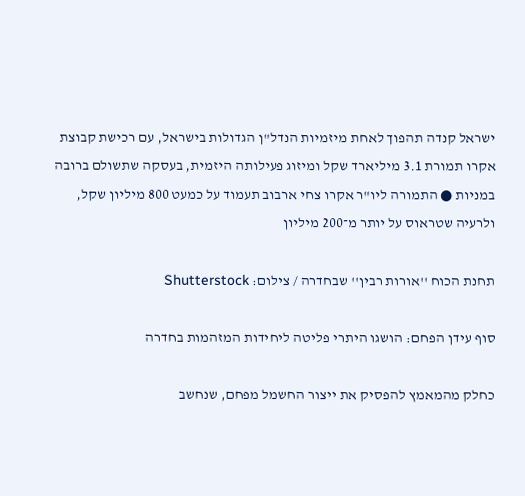ישראל קנדה תהפוך לאחת מיזמיות הנדל"ן הגדולות בישראל, עם רכישת קבוצת אקרו תמורת 3.1 מיליארד שקל ומיזוג פעילותה היזמית, בעסקה שתשולם ברובה במניות ● התמורה ליו"ר אקרו צחי ארבוב תעמוד על כמעט 800 מיליון שקל, ולרעיה שטראוס על יותר מ־200 מיליון

תחנת הכוח ''אורות רבין'' שבחדרה / צילום: Shutterstock

סוף עידן הפחם: הושגו היתרי פליטה ליחידות המזהמות בחדרה

כחלק מהמאמץ להפסיק את ייצור החשמל מפחם, שנחשב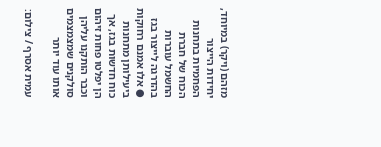מזהם (ויקר) במיוחד, יחידות הייצור הפחמיות בתחנות הכוח של חברת החשמל עוברות בהדרגה לייצור בגז ● אלו אמנם רחוקות ביעילותן מתחנות כוח חדשות בגז, אך הן יפלטו פחות זיהום וכבר הותקנו עליהן סולקנים שמצמצמים אותו עוד יותר

עמית אסרף / צילום: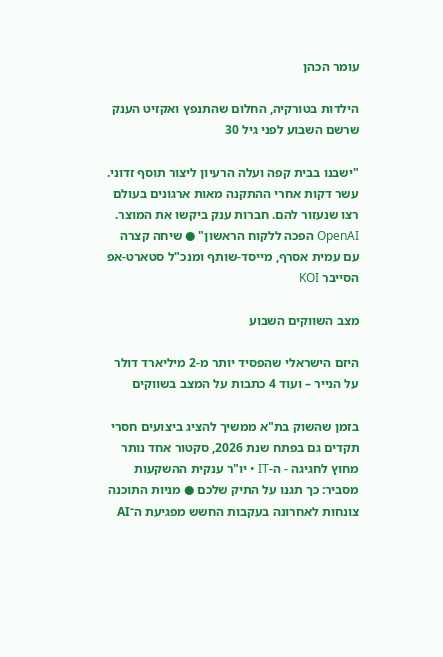עומר הכהן

הילדות בטורקיה, החלום שהתנפץ ואקזיט הענק שרשם השבוע לפני גיל 30

"ישבנו בבית קפה ועלה הרעיון ליצור תוסף זדוני. עשר דקות אחרי ההתקנה מאות ארגונים בעולם רצו שנעזור להם. חברות ענק ביקשו את המוצר. OpenAI הפכה ללקוח הראשון" ● שיחה קצרה עם עמית אסרף, מייסד-שותף ומנכ"ל סטארט-אפ הסייבר KOI

מצב השווקים השבוע

היזם הישראלי שהפסיד יותר מ-2 מיליארד דולר על הנייר – ועוד 4 כתבות על המצב בשווקים

בזמן שהשוק בת"א ממשיך להציג ביצועים חסרי תקדים גם בפתח שנת 2026, סקטור אחד נותר מחוץ לחגיגה - ה-IT • יו"ר ענקית ההשקעות מסביר: כך תגנו על התיק שלכם ● מניות התוכנה צונחות לאחרונה בעקבות החשש מפגיעת ה־AI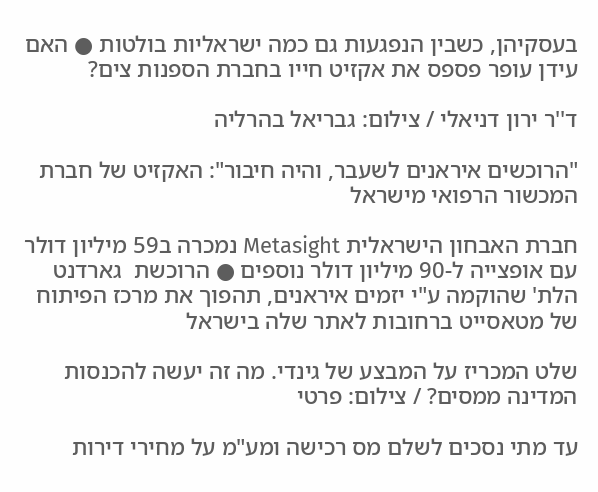בעסקיהן, כשבין הנפגעות גם כמה ישראליות בולטות ● האם עידן עופר פספס את אקזיט חייו בחברת הספנות צים?

ד''ר ירון דניאלי / צילום: גבריאל בהרליה

"הרוכשים איראנים לשעבר, והיה חיבור": האקזיט של חברת המכשור הרפואי מישראל

חברת האבחון הישראלית Metasight נמכרה ב59 מיליון דולר עם אופצייה ל-90 מיליון דולר נוספים ● הרוכשת  גארדנט הלת' שהוקמה ע"י יזמים איראנים, תהפוך את מרכז הפיתוח של מטאסייט ברחובות לאתר שלה בישראל

שלט המכריז על המבצע של גינדי. מה זה יעשה להכנסות המדינה ממסים? / צילום: פרטי

עד מתי נסכים לשלם מס רכישה ומע"מ על מחירי דירות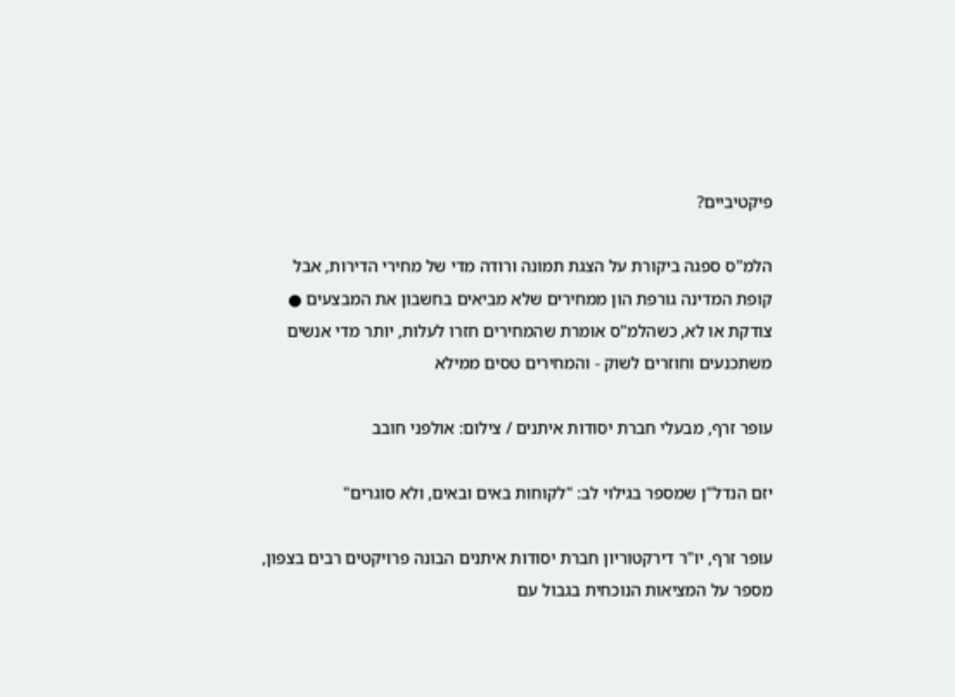פיקטיביים?

הלמ"ס ספגה ביקורת על הצגת תמונה ורודה מדי של מחירי הדירות, אבל קופת המדינה גורפת הון ממחירים שלא מביאים בחשבון את המבצעים ● צודקת או לא, כשהלמ"ס אומרת שהמחירים חזרו לעלות, יותר מדי אנשים משתכנעים וחוזרים לשוק - והמחירים טסים ממילא

עופר זרף, מבעלי חברת יסודות איתנים / צילום: אולפני חובב

יזם הנדל"ן שמספר בגילוי לב: "לקוחות באים ובאים, ולא סוגרים"

עופר זרף, יו"ר דירקטוריון חברת יסודות איתנים הבונה פרויקטים רבים בצפון, מספר על המציאות הנוכחית בגבול עם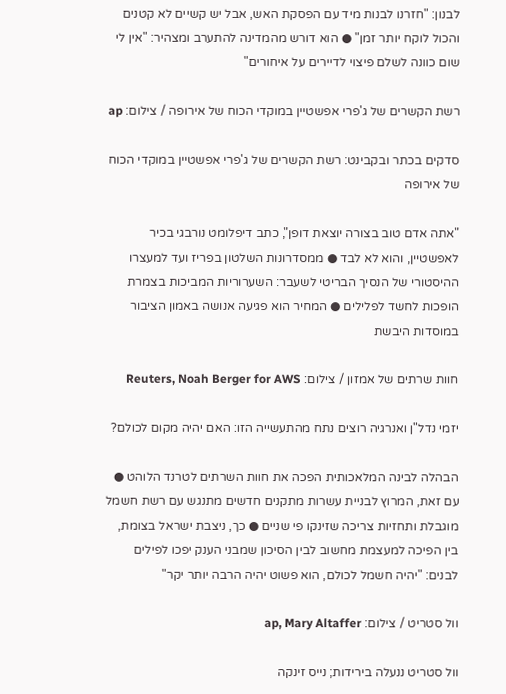לבנון: "חזרנו לבנות מיד עם הפסקת האש, אבל יש קשיים לא קטנים והכול לוקח יותר זמן" ● הוא דורש מהמדינה להתערב ומצהיר: "אין לי שום כוונה לשלם פיצוי לדיירים על איחורים"

רשת הקשרים של ג'פרי אפשטיין במוקדי הכוח של אירופה / צילום: ap

סדקים בכתר ובקבינט: רשת הקשרים של ג'פרי אפשטיין במוקדי הכוח של אירופה

"אתה אדם טוב בצורה יוצאת דופן", כתב דיפלומט נורבגי בכיר לאפשטיין, והוא לא לבד ● ממסדרונות השלטון בפריז ועד למעצרו ההיסטורי של הנסיך הבריטי לשעבר: השערוריות המביכות בצמרת הופכות לחשד לפלילים ● המחיר הוא פגיעה אנושה באמון הציבור במוסדות היבשת

חוות שרתים של אמזון / צילום: Reuters, Noah Berger for AWS

יזמי נדל"ן ואנרגיה רוצים נתח מהתעשייה הזו: האם יהיה מקום לכולם?

הבהלה לבינה המלאכותית הפכה את חוות השרתים לטרנד הלוהט ● עם זאת, המרוץ לבניית עשרות מתקנים חדשים מתנגש עם רשת חשמל מוגבלת ותחזיות צריכה שזינקו פי שניים ● כך, ניצבת ישראל בצומת, בין הפיכה למעצמת מחשוב לבין הסיכון שמבני הענק יפכו לפילים לבנים: "יהיה חשמל לכולם, הוא פשוט יהיה הרבה יותר יקר"

וול סטריט / צילום: ap, Mary Altaffer

וול סטריט ננעלה בירידות; נייס זינקה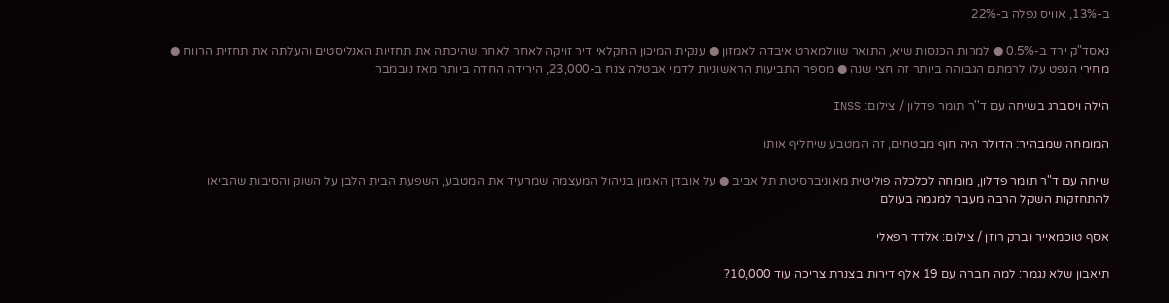ב-13%, אוויס נפלה ב-22%

נאסד"ק ירד ב-0.5% ● למרות הכנסות שיא, התואר שוולמארט איבדה לאמזון ● ענקית המיכון החקלאי דיר זויקה לאחר לאחר שהיכתה את תחזיות האנליסטים והעלתה את תחזית הרווח ●  מחירי הנפט עלו לרמתם הגבוהה ביותר זה חצי שנה ● מספר התביעות הראשוניות לדמי אבטלה צנח ב-23,000, הירידה החדה ביותר מאז נובמבר

הילה ויסברג בשיחה עם ד''ר תומר פדלון / צילום: INSS

המומחה שמבהיר: הדולר היה חוף מבטחים, זה המטבע שיחליף אותו

שיחה עם ד"ר תומר פדלון, מומחה לכלכלה פוליטית מאוניברסיטת תל אביב ● על אובדן האמון בניהול המעצמה שמרעיד את המטבע, השפעת הבית הלבן על השוק והסיבות שהביאו להתחזקות השקל הרבה מעבר למגמה בעולם

אסף טוכמאייר וברק רוזן / צילום: אלדד רפאלי

תיאבון שלא נגמר: למה חברה עם 19 אלף דירות בצנרת צריכה עוד 10,000?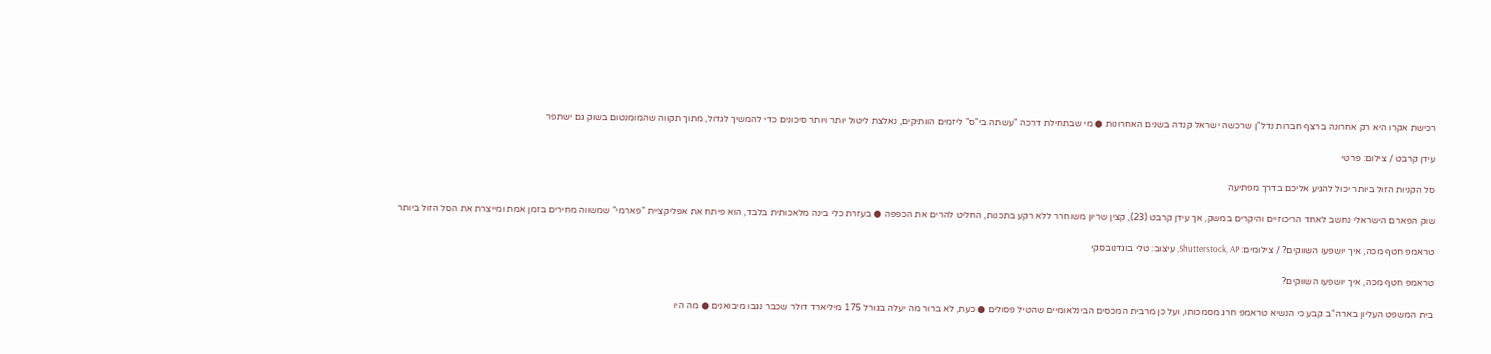רכישת אקרו היא רק אחרונה ברצף חברות נדל"ן שרכשה ישראל קנדה בשנים האחרונות ● מי שבתחילת דרכה "עשתה בי"ס" ליזמים הוותיקים, נאלצת ליטול יותר ויותר סיכונים כדי להמשיך לגדול, מתוך תקווה שהמומנטום בשוק גם ישתפר

עידן קרבט / צילום: פרטי

סל הקניות הזול ביותר יכול להגיע אליכם בדרך מפתיעה

שוק הפארם הישראלי נחשב לאחד הריכוזיים והיקרים במשק, אך עידן קרבט (23), קצין שריון משוחרר ללא רקע בתכנות, החליט להרים את הכפפה ● בעזרת כלי בינה מלאכותית בלבד, הוא פיתח את אפליקציית "פארמי" שמשווה מחירים בזמן אמת ומייצרת את הסל הזול ביותר

טראמפ חטף מכה, איך יושפעו השווקים? / צילומים: Shutterstock, AP, עיצוב: טלי בוגדנובסקי

טראמפ חטף מכה, איך יושפעו השווקים?

בית המשפט העליון בארה"ב קבע כי הנשיא טראמפ חרג מסמכותו, ועל כן מרבית המכסים הבינלאומיים שהטיל פסולים ● כעת, לא ברור מה יעלה בגורל 175 מיליארד דולר שכבר נגבו מיבואנים ● מה היו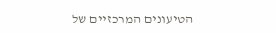הטיעונים המרכזיים של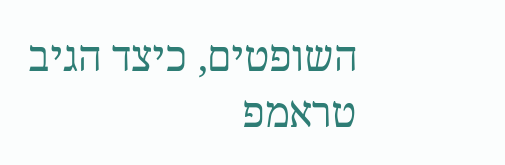השופטים, כיצד הגיב טראמפ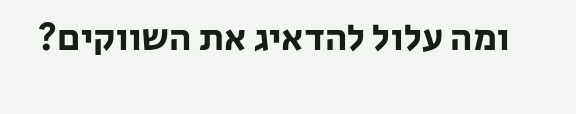ומה עלול להדאיג את השווקים?